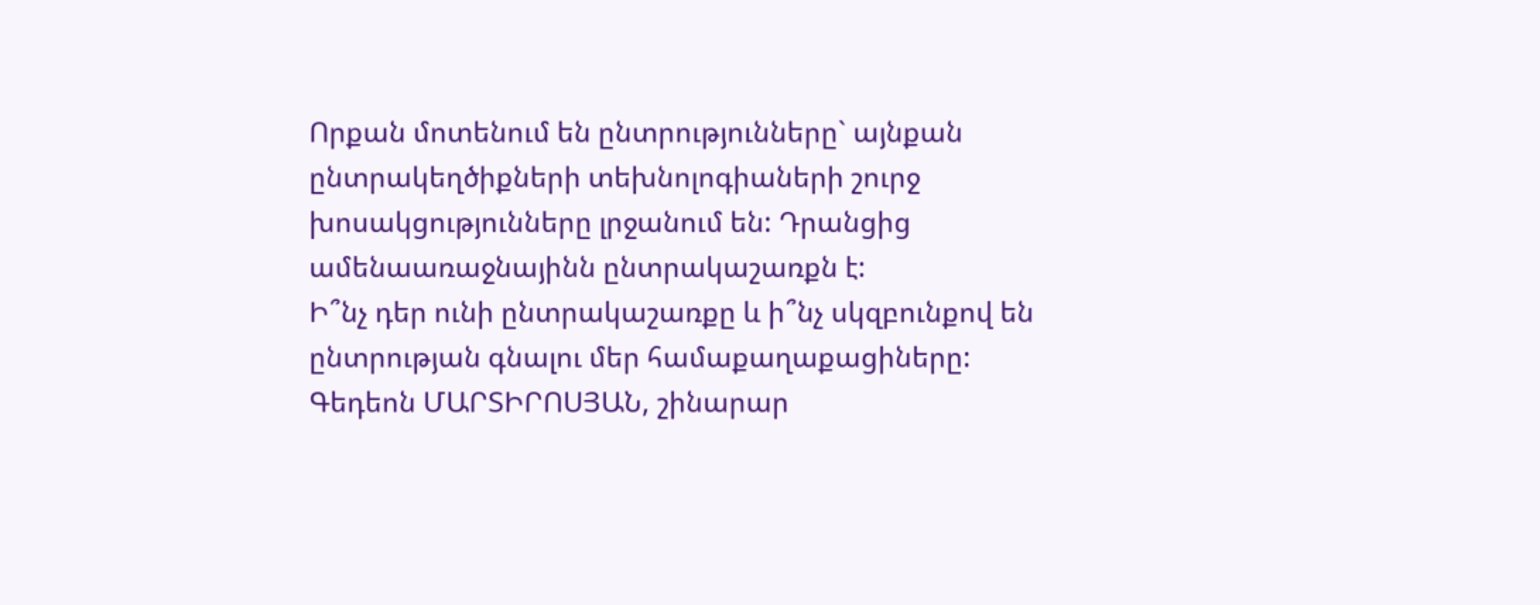Որքան մոտենում են ընտրությունները` այնքան ընտրակեղծիքների տեխնոլոգիաների շուրջ խոսակցությունները լրջանում են: Դրանցից ամենաառաջնայինն ընտրակաշառքն է:
Ի՞նչ դեր ունի ընտրակաշառքը և ի՞նչ սկզբունքով են ընտրության գնալու մեր համաքաղաքացիները:
Գեդեոն ՄԱՐՏԻՐՈՍՅԱՆ, շինարար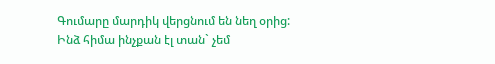Գումարը մարդիկ վերցնում են նեղ օրից: Ինձ հիմա ինչքան էլ տան` չեմ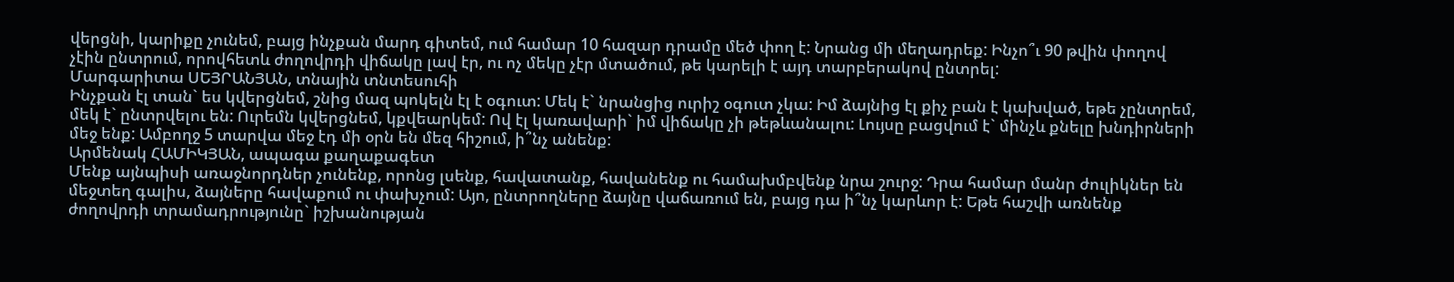վերցնի, կարիքը չունեմ, բայց ինչքան մարդ գիտեմ, ում համար 10 հազար դրամը մեծ փող է: Նրանց մի մեղադրեք: Ինչո՞ւ 90 թվին փողով չէին ընտրում, որովհետև ժողովրդի վիճակը լավ էր, ու ոչ մեկը չէր մտածում, թե կարելի է այդ տարբերակով ընտրել:
Մարգարիտա ՍԵՅՐԱՆՅԱՆ, տնային տնտեսուհի
Ինչքան էլ տան` ես կվերցնեմ, շնից մազ պոկելն էլ է օգուտ: Մեկ է` նրանցից ուրիշ օգուտ չկա: Իմ ձայնից էլ քիչ բան է կախված, եթե չընտրեմ, մեկ է` ընտրվելու են: Ուրեմն կվերցնեմ, կքվեարկեմ: Ով էլ կառավարի` իմ վիճակը չի թեթևանալու: Լույսը բացվում է` մինչև քնելը խնդիրների մեջ ենք: Ամբողջ 5 տարվա մեջ էդ մի օրն են մեզ հիշում, ի՞նչ անենք:
Արմենակ ՀԱՄԻԿՅԱՆ, ապագա քաղաքագետ
Մենք այնպիսի առաջնորդներ չունենք, որոնց լսենք, հավատանք, հավանենք ու համախմբվենք նրա շուրջ: Դրա համար մանր ժուլիկներ են մեջտեղ գալիս, ձայները հավաքում ու փախչում: Այո, ընտրողները ձայնը վաճառում են, բայց դա ի՞նչ կարևոր է: Եթե հաշվի առնենք ժողովրդի տրամադրությունը` իշխանության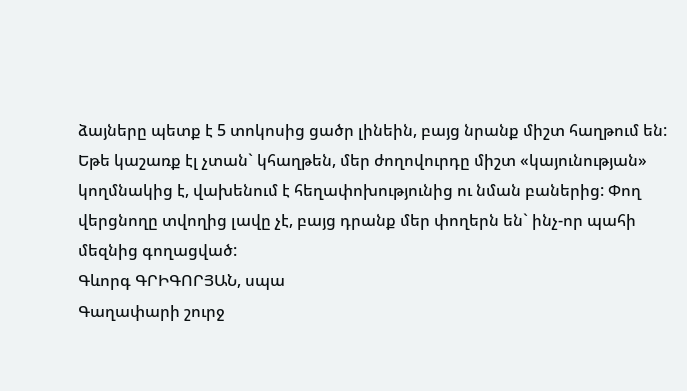ձայները պետք է 5 տոկոսից ցածր լինեին, բայց նրանք միշտ հաղթում են: Եթե կաշառք էլ չտան` կհաղթեն, մեր ժողովուրդը միշտ «կայունության» կողմնակից է, վախենում է հեղափոխությունից ու նման բաներից: Փող վերցնողը տվողից լավը չէ, բայց դրանք մեր փողերն են` ինչ-որ պահի մեզնից գողացված:
Գևորգ ԳՐԻԳՈՐՅԱՆ, սպա
Գաղափարի շուրջ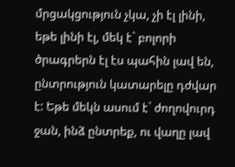մրցակցություն չկա, չի էլ լինի, եթե լինի էլ, մեկ է` բոլորի ծրագրերն էլ էս պահին լավ են, ընտրություն կատարելը դժվար է: Եթե մեկն ասում է` ժողովուրդ ջան, ինձ ընտրեք, ու վաղը լավ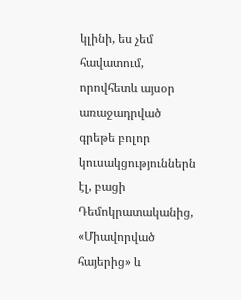կլինի, ես չեմ հավատում, որովհետև այսօր առաջադրված գրեթե բոլոր կուսակցություններն էլ, բացի Դեմոկրատականից, «Միավորված հայերից» և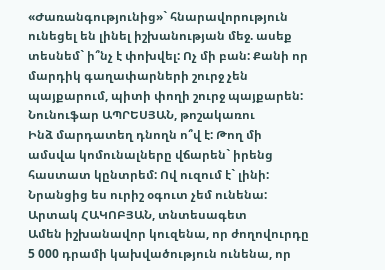«Ժառանգությունից»` հնարավորություն ունեցել են լինել իշխանության մեջ. ասեք տեսնեմ` ի՞նչ է փոխվել: Ոչ մի բան: Քանի որ մարդիկ գաղափարների շուրջ չեն պայքարում, պիտի փողի շուրջ պայքարեն:
Նունուֆար ԱՊՐԵՍՅԱՆ, թոշակառու
Ինձ մարդատեղ դնողն ո՞վ է: Թող մի ամսվա կոմունալները վճարեն` իրենց հաստատ կընտրեմ: Ով ուզում է` լինի: Նրանցից ես ուրիշ օգուտ չեմ ունենա:
Արտակ ՀԱԿՈԲՅԱՆ, տնտեսագետ
Ամեն իշխանավոր կուզենա, որ ժողովուրդը 5 000 դրամի կախվածություն ունենա, որ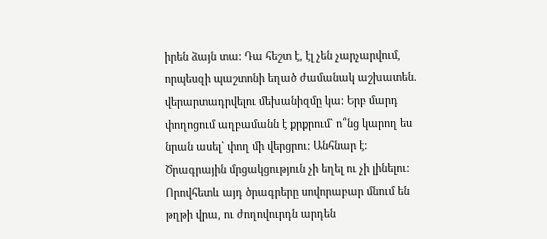իրեն ձայն տա: Դա հեշտ է, էլ չեն չարչարվում, որպեսզի պաշտոնի եղած ժամանակ աշխատեն. վերարտադրվելու մեխանիզմը կա: Երբ մարդ փողոցում աղբամանն է քրքրում` ո՞նց կարող ես նրան ասել` փող մի վերցրու: Անհնար է: Ծրագրային մրցակցություն չի եղել ու չի լինելու: Որովհետև այդ ծրագրերը սովորաբար մնում են թղթի վրա, ու ժողովուրդն արդեն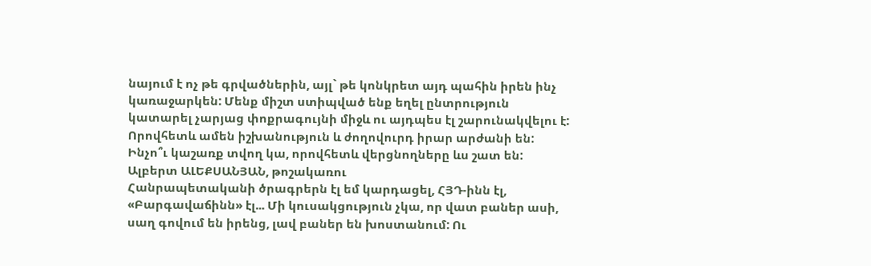նայում է ոչ թե գրվածներին, այլ` թե կոնկրետ այդ պահին իրեն ինչ կառաջարկեն: Մենք միշտ ստիպված ենք եղել ընտրություն կատարել չարյաց փոքրագույնի միջև ու այդպես էլ շարունակվելու է: Որովհետև ամեն իշխանություն և ժողովուրդ իրար արժանի են: Ինչո՞ւ կաշառք տվող կա, որովհետև վերցնողները ևս շատ են:
Ալբերտ ԱԼԵՔՍԱՆՅԱՆ, թոշակառու
Հանրապետականի ծրագրերն էլ եմ կարդացել, ՀՅԴ-ինն էլ, «Բարգավաճինն» էլ... Մի կուսակցություն չկա, որ վատ բաներ ասի, սաղ գովում են իրենց, լավ բաներ են խոստանում: Ու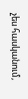չես հասկանում,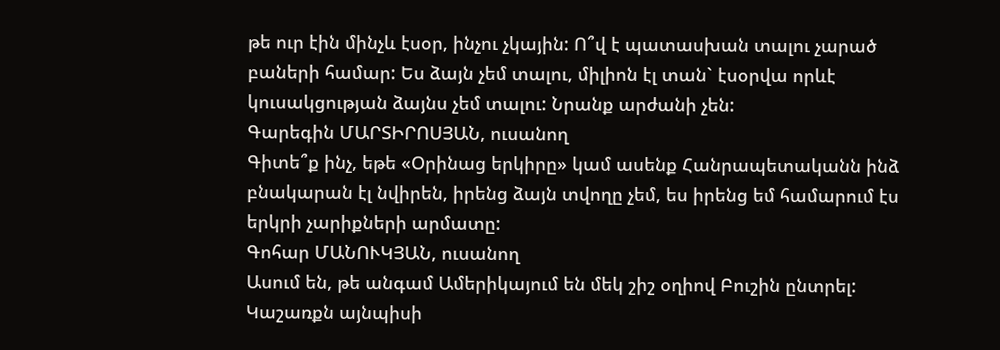թե ուր էին մինչև էսօր, ինչու չկային: Ո՞վ է պատասխան տալու չարած բաների համար: Ես ձայն չեմ տալու, միլիոն էլ տան` էսօրվա որևէ կուսակցության ձայնս չեմ տալու: Նրանք արժանի չեն:
Գարեգին ՄԱՐՏԻՐՈՍՅԱՆ, ուսանող
Գիտե՞ք ինչ, եթե «Օրինաց երկիրը» կամ ասենք Հանրապետականն ինձ բնակարան էլ նվիրեն, իրենց ձայն տվողը չեմ, ես իրենց եմ համարում էս երկրի չարիքների արմատը:
Գոհար ՄԱՆՈՒԿՅԱՆ, ուսանող
Ասում են, թե անգամ Ամերիկայում են մեկ շիշ օղիով Բուշին ընտրել: Կաշառքն այնպիսի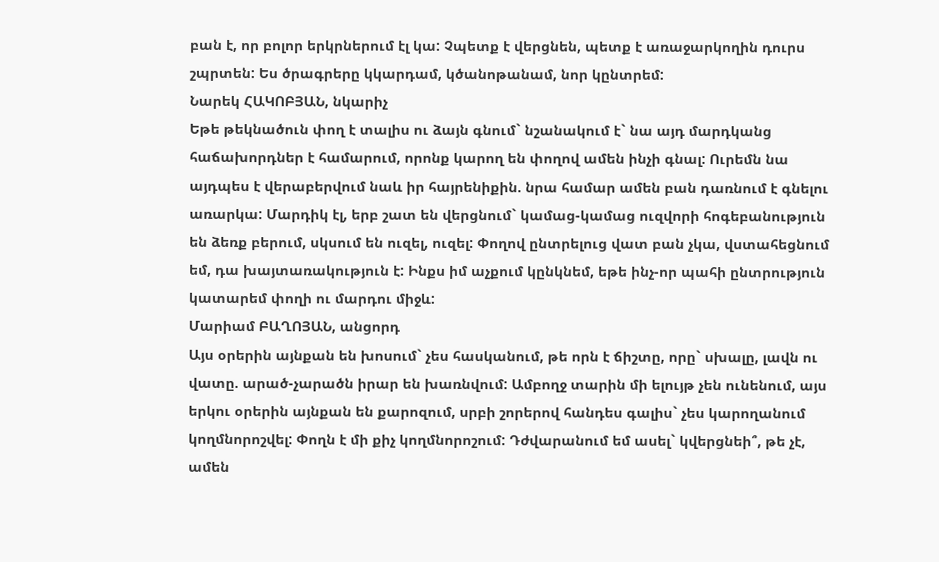բան է, որ բոլոր երկրներում էլ կա: Չպետք է վերցնեն, պետք է առաջարկողին դուրս շպրտեն: Ես ծրագրերը կկարդամ, կծանոթանամ, նոր կընտրեմ:
Նարեկ ՀԱԿՈԲՅԱՆ, նկարիչ
Եթե թեկնածուն փող է տալիս ու ձայն գնում` նշանակում է` նա այդ մարդկանց հաճախորդներ է համարում, որոնք կարող են փողով ամեն ինչի գնալ: Ուրեմն նա այդպես է վերաբերվում նաև իր հայրենիքին. նրա համար ամեն բան դառնում է գնելու առարկա: Մարդիկ էլ, երբ շատ են վերցնում` կամաց-կամաց ուզվորի հոգեբանություն են ձեռք բերում, սկսում են ուզել, ուզել: Փողով ընտրելուց վատ բան չկա, վստահեցնում եմ, դա խայտառակություն է: Ինքս իմ աչքում կընկնեմ, եթե ինչ-որ պահի ընտրություն կատարեմ փողի ու մարդու միջև:
Մարիամ ԲԱՂՈՅԱՆ, անցորդ
Այս օրերին այնքան են խոսում` չես հասկանում, թե որն է ճիշտը, որը` սխալը, լավն ու վատը. արած-չարածն իրար են խառնվում: Ամբողջ տարին մի ելույթ չեն ունենում, այս երկու օրերին այնքան են քարոզում, սրբի շորերով հանդես գալիս` չես կարողանում կողմնորոշվել: Փողն է մի քիչ կողմնորոշում: Դժվարանում եմ ասել` կվերցնեի՞, թե չէ, ամեն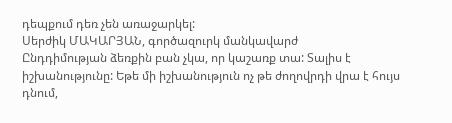դեպքում դեռ չեն առաջարկել:
Սերժիկ ՄԱԿԱՐՅԱՆ, գործազուրկ մանկավարժ
Ընդդիմության ձեռքին բան չկա, որ կաշառք տա: Տալիս է իշխանությունը: Եթե մի իշխանություն ոչ թե ժողովրդի վրա է հույս դնում,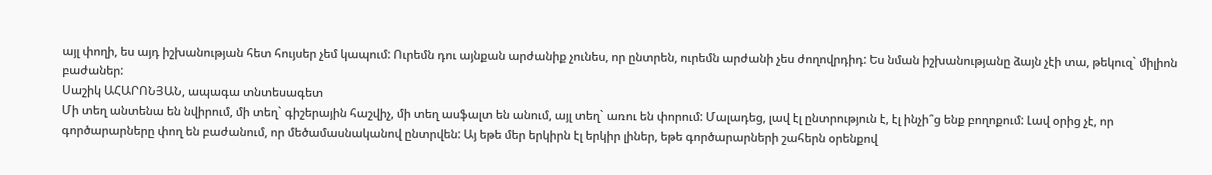այլ փողի, ես այդ իշխանության հետ հույսեր չեմ կապում: Ուրեմն դու այնքան արժանիք չունես, որ ընտրեն, ուրեմն արժանի չես ժողովրդիդ: Ես նման իշխանությանը ձայն չէի տա, թեկուզ` միլիոն բաժաներ:
Սաշիկ ԱՀԱՐՈՆՅԱՆ, ապագա տնտեսագետ
Մի տեղ անտենա են նվիրում, մի տեղ` գիշերային հաշվիչ, մի տեղ ասֆալտ են անում, այլ տեղ` առու են փորում: Մալադեց, լավ էլ ընտրություն է, էլ ինչի՞ց ենք բողոքում: Լավ օրից չէ, որ գործարարները փող են բաժանում, որ մեծամասնականով ընտրվեն: Այ եթե մեր երկիրն էլ երկիր լիներ, եթե գործարարների շահերն օրենքով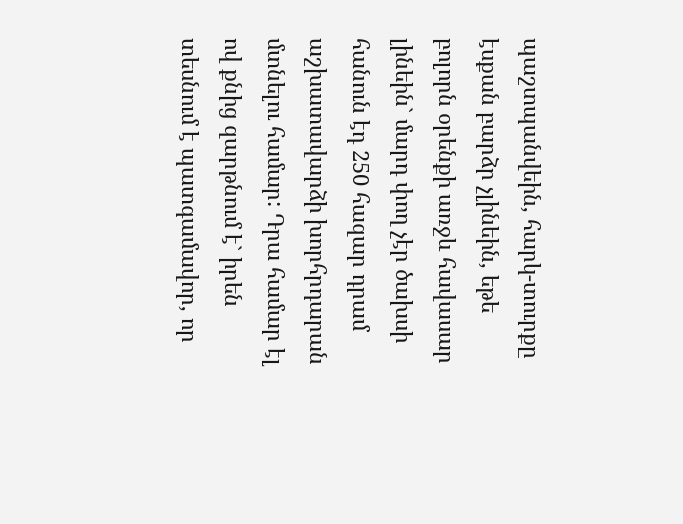պաշտպանվեին, հարկ-տուրքը էսքան բարձր չլինեին, եթե բոլորն օրենքի առջև հավասար լինեին` մարդ փող չէր ծախսի հանուն էդ 250 հազար դրամ աշխատավարձի խորհրդարան մտնելու համար: Դրա համար էլ ով քնից զարթնում է` իրեն տեսնում է պատգամավոր, որ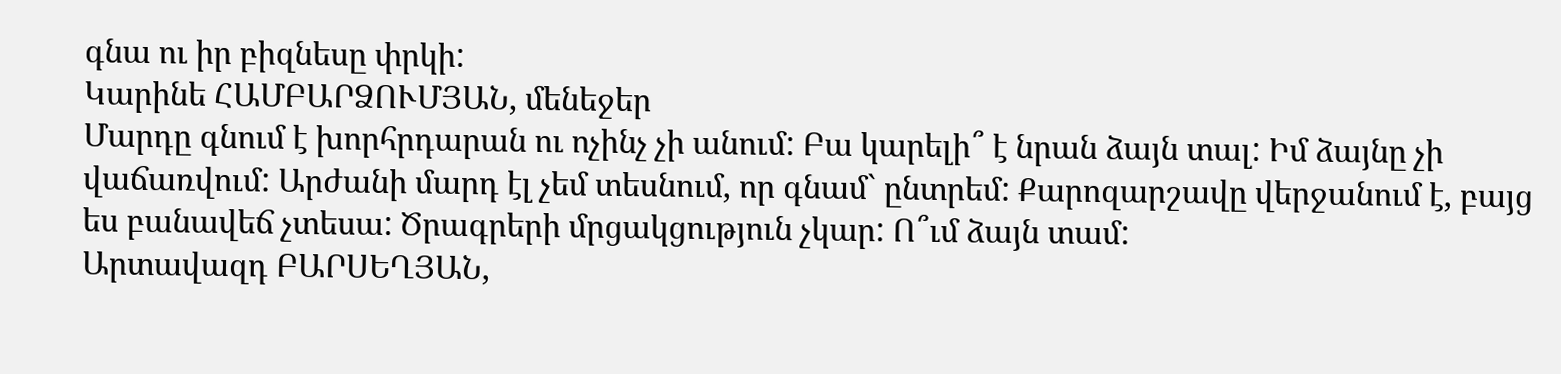գնա ու իր բիզնեսը փրկի:
Կարինե ՀԱՄԲԱՐՁՈՒՄՅԱՆ, մենեջեր
Մարդը գնում է խորհրդարան ու ոչինչ չի անում: Բա կարելի՞ է նրան ձայն տալ: Իմ ձայնը չի վաճառվում: Արժանի մարդ էլ չեմ տեսնում, որ գնամ` ընտրեմ: Քարոզարշավը վերջանում է, բայց ես բանավեճ չտեսա: Ծրագրերի մրցակցություն չկար: Ո՞ւմ ձայն տամ:
Արտավազդ ԲԱՐՍԵՂՅԱՆ,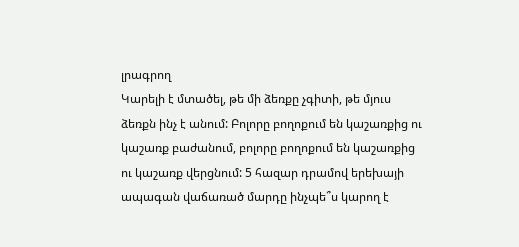լրագրող
Կարելի է մտածել, թե մի ձեռքը չգիտի, թե մյուս ձեռքն ինչ է անում: Բոլորը բողոքում են կաշառքից ու կաշառք բաժանում, բոլորը բողոքում են կաշառքից ու կաշառք վերցնում: 5 հազար դրամով երեխայի ապագան վաճառած մարդը ինչպե՞ս կարող է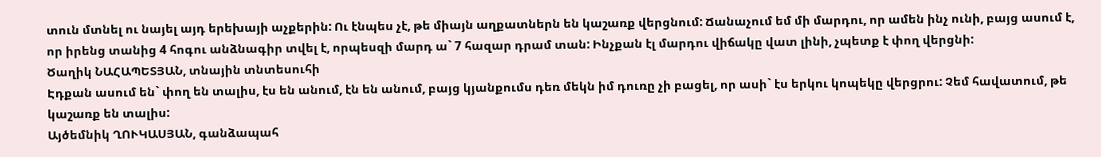տուն մտնել ու նայել այդ երեխայի աչքերին: Ու էնպես չէ, թե միայն աղքատներն են կաշառք վերցնում: Ճանաչում եմ մի մարդու, որ ամեն ինչ ունի, բայց ասում է, որ իրենց տանից 4 հոգու անձնագիր տվել է, որպեսզի մարդ ա` 7 հազար դրամ տան: Ինչքան էլ մարդու վիճակը վատ լինի, չպետք է փող վերցնի:
Ծաղիկ ՆԱՀԱՊԵՏՅԱՆ, տնային տնտեսուհի
Էդքան ասում են` փող են տալիս, էս են անում, էն են անում, բայց կյանքումս դեռ մեկն իմ դուռը չի բացել, որ ասի` էս երկու կոպեկը վերցրու: Չեմ հավատում, թե կաշառք են տալիս:
Այծեմնիկ ՂՈՒԿԱՍՅԱՆ, գանձապահ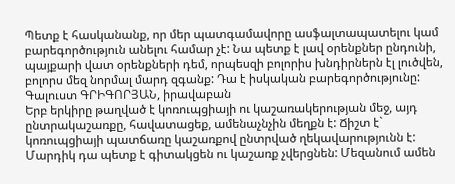Պետք է հասկանանք, որ մեր պատգամավորը ասֆալտապատելու կամ բարեգործություն անելու համար չէ: Նա պետք է լավ օրենքներ ընդունի, պայքարի վատ օրենքների դեմ, որպեսզի բոլորիս խնդիրներն էլ լուծվեն, բոլորս մեզ նորմալ մարդ զգանք: Դա է իսկական բարեգործությունը:
Գալուստ ԳՐԻԳՈՐՅԱՆ, իրավաբան
Երբ երկիրը թաղված է կոռուպցիայի ու կաշառակերության մեջ, այդ ընտրակաշառքը, հավատացեք, ամենաչնչին մեղքն է: Ճիշտ է` կոռուպցիայի պատճառը կաշառքով ընտրված ղեկավարությունն է: Մարդիկ դա պետք է գիտակցեն ու կաշառք չվերցնեն: Մեզանում ամեն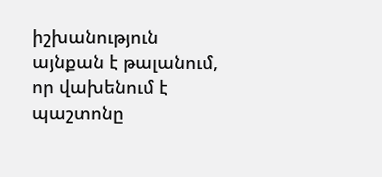իշխանություն այնքան է թալանում, որ վախենում է պաշտոնը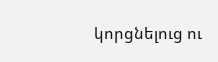կորցնելուց ու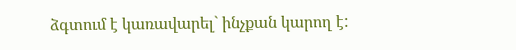ձգտում է կառավարել` ինչքան կարող է: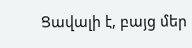Ցավալի է, բայց մեր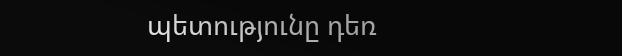պետությունը դեռ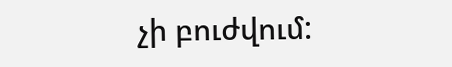չի բուժվում: